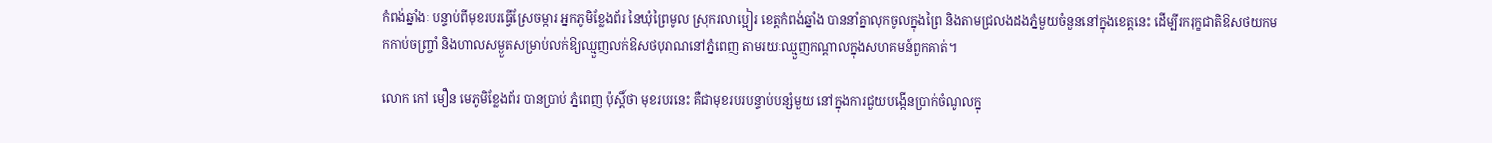កំពង់ឆ្នាំងៈ បន្ទាប់ពីមុខរបរធ្វើស្រែចម្ការ អ្នកភូមិខ្លែងព័រ នៃឃុំព្រៃមូល ស្រុករលាប្អៀរ ខេត្តកំពង់ឆ្នាំង បាននាំគ្នាលុកចូលក្នុងព្រៃ និងតាមជ្រលងដងភ្នំមួយចំនួននៅក្នុងខេត្តនេះ ដើម្បីរករុក្ខជាតិឱសថយកមកកាប់ចញ្ច្រាំ និងហាលសម្ងួតសម្រាប់លក់ឱ្យឈ្មួញលក់ឱសថបុរាណនៅភ្នំពេញ តាមរយៈឈ្មួញកណ្ដាលក្នុងសហគមន៍ពួកគាត់។

លោក កៅ មឿន មេភូមិខ្លែងព័រ បានប្រាប់ ភ្នំពេញ ប៉ុស្តិ៍ថា មុខរបរនេះ គឺជាមុខរបរបន្ទាប់បន្សំមួយ នៅក្នុងការជួយបង្កើនប្រាក់ចំណូលក្នុ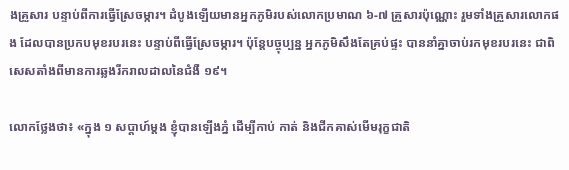ងគ្រួសារ បន្ទាប់ពីការធ្វើស្រែចម្ការ។ ដំបូងឡើយមានអ្នកភូមិរបស់លោកប្រមាណ ៦-៧ គ្រួសារប៉ុណ្ណោះ រួមទាំងគ្រួសារលោកផង ដែលបានប្រកបមុខរបរនេះ បន្ទាប់ពីធ្វើស្រែចម្ការ។ ប៉ុន្តែបច្ចុប្បន្ន អ្នកភូមិសឹងតែគ្រប់ផ្ទះ បាននាំគ្នាចាប់រកមុខរបរនេះ ជាពិសេសតាំងពីមានការឆ្លងរីករាលដាលនៃជំងឺ ១៩។

លោកថ្លែងថា៖ «ក្នុង ១ សប្ដាហ៍ម្ដង ខ្ញុំបានឡើងភ្នំ ដើម្បីកាប់ កាត់ និងជីកគាស់មើមរុក្ខជាតិ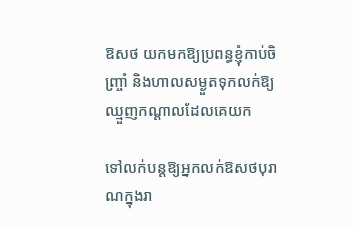ឱសថ យកមកឱ្យប្រពន្ធខ្ញុំកាប់ចិញ្ច្រាំ និងហាលសម្ងួតទុកលក់ឱ្យឈ្មួញកណ្ដាលដែលគេយក

ទៅលក់បន្តឱ្យអ្នកលក់ឱសថបុរាណក្នុងរា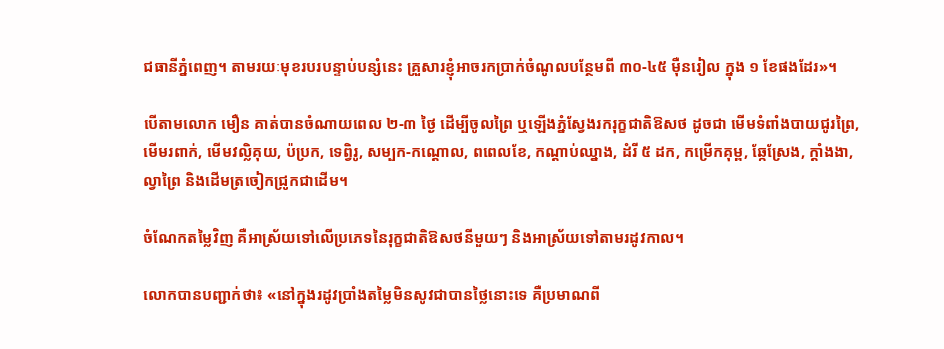ជធានីភ្នំពេញ។ តាមរយៈមុខរបរបន្ទាប់បន្សំនេះ គ្រួសារខ្ញុំអាចរកប្រាក់ចំណូលបន្ថែមពី ៣០-៤៥ ម៉ឺនរៀល ក្នុង ១ ខែផងដែរ»។

បើតាមលោក មឿន គាត់បានចំណាយពេល ២-៣ ថ្ងៃ ដើម្បីចូលព្រៃ ឬឡើងភ្នំស្វែងរករុក្ខជាតិឱសថ ដូចជា មើមទំពាំងបាយជូរព្រៃ,មើមរពាក់, មើមវល្លិគុយ, ប៉ប្រក, ទេព្វិរូ, សម្បក-កណ្ដោល, ពពេលខែ, កណ្ដាប់ឈ្នាង, ដំរី ៥ ដក, កម្រើកគុម្ព, ឆ្កែស្រែង, ក្ដាំងងា, ល្វាព្រៃ និងដើមត្រចៀកជ្រូកជាដើម។

ចំណែកតម្លៃវិញ គឺអាស្រ័យទៅលើប្រភេទនៃរុក្ខជាតិឱសថនីមួយៗ និងអាស្រ័យទៅតាមរដូវកាល។

លោកបានបញ្ជាក់ថា៖ «នៅក្នុងរដូវប្រាំងតម្លៃមិនសូវជាបានថ្លៃនោះទេ គឺប្រមាណពី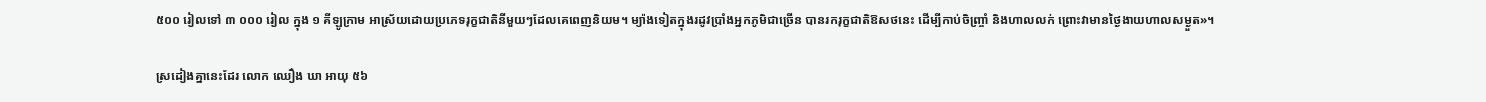៥០០ រៀលទៅ ៣ ០០០ រៀល ក្នុង ១ គីឡូក្រាម អាស្រ័យដោយប្រភេទរុក្ខជាតិនីមួយៗដែលគេពេញនិយម។ ម្យ៉ាងទៀតក្នុងរដូវប្រាំងអ្នកភូមិជាច្រើន បានរករុក្ខជាតិឱសថនេះ ដើម្បីកាប់ចិញ្ច្រាំ និងហាលលក់ ព្រោះវាមានថ្ងៃងាយហាលសម្ងួត»។

ស្រដៀងគ្នានេះដែរ លោក ឈឿង ឃា អាយុ ៥៦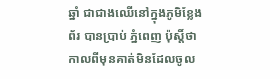ឆ្នាំ ជាជាងឈើនៅក្នុងភូមិខ្លែងព័រ បានប្រាប់ ភ្នំពេញ ប៉ុស្តិ៍ថា កាលពីមុនគាត់មិនដែលចូល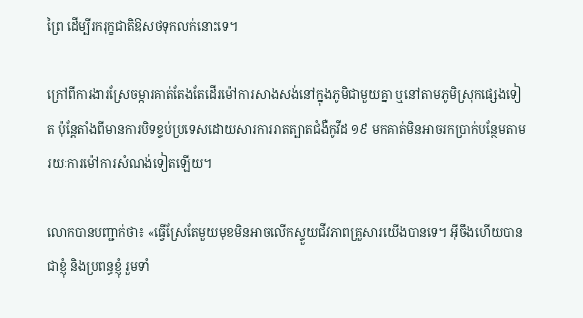ព្រៃ ដើម្បីរករុក្ខជាតិឱសថទុកលក់នោះទេ។

ក្រៅពីការងារស្រែចម្ការគាត់តែងតែដើរម៉ៅការសាងសង់នៅក្នុងភូមិជាមួយគ្នា ឬនៅតាមភូមិស្រុកផ្សេងទៀត ប៉ុន្តែតាំងពីមានការបិទខ្ទប់ប្រទេសដោយសារការរាតត្បាតជំងឺកូវីដ ១៩ មកគាត់មិនអាចរកប្រាក់បន្ថែមតាមរយៈការម៉ៅការសំណង់ទៀតឡើយ។

លោកបានបញ្ជាក់ថា៖ «ធ្វើស្រែតែមួយមុខមិនអាចលើកស្ទួយជីវភាពគ្រួសារយើងបានទេ។ អ៊ីចឹងហើយបានជាខ្ញុំ និងប្រពន្ធខ្ញុំ រួមទាំ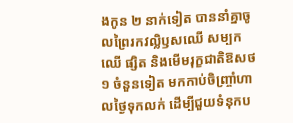ងកូន ២ នាក់ទៀត បាននាំគ្នាចូលព្រៃរកវល្លិឫសឈើ សម្បកឈើ ផ្សិត និងមើមរុក្ខជាតិឱសថ ១ ចំនួនទៀត មកកាប់ចិញ្ច្រាំហាលថ្ងៃទុកលក់ ដើម្បីជួយទំនុកប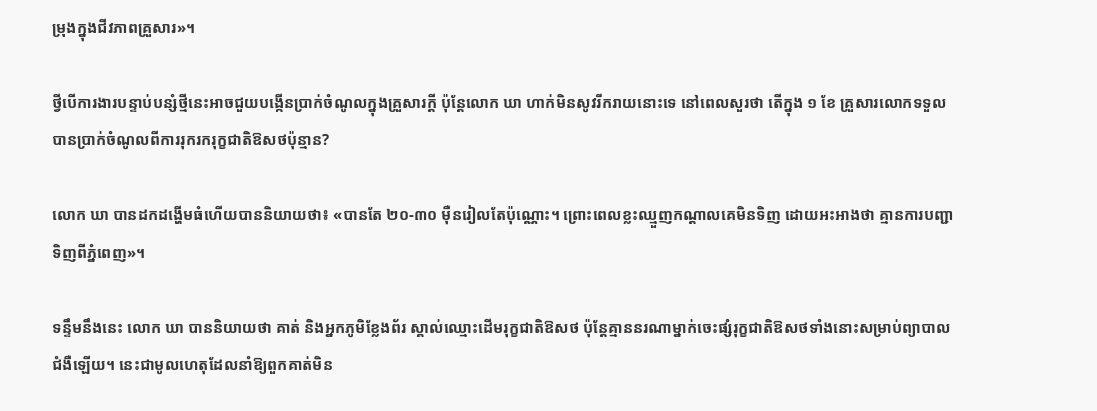ម្រុងក្នុងជីវភាពគ្រួសារ»។

ថ្វីបើការងារបន្ទាប់បន្សំថ្មីនេះអាចជួយបង្កើនប្រាក់ចំណូលក្នុងគ្រួសារក្ដី ប៉ុន្តែលោក ឃា ហាក់មិនសូវរីករាយនោះទេ នៅពេលសួរថា តើក្នុង ១ ខែ គ្រួសារលោកទទួលបានប្រាក់ចំណូលពីការរុករករុក្ខជាតិឱសថប៉ុន្មាន?

លោក ឃា បានដកដង្ហើមធំហើយបាននិយាយថា៖ «បានតែ ២០-៣០ ម៉ឺនរៀលតែប៉ុណ្ណោះ។ ព្រោះពេលខ្លះឈ្មួញកណ្ដាលគេមិនទិញ ដោយអះអាងថា គ្មានការបញ្ជាទិញពីភ្នំពេញ»។

ទន្ទឹមនឹងនេះ លោក ឃា បាននិយាយថា គាត់ និងអ្នកភូមិខ្លែងព័រ ស្គាល់ឈ្មោះដើមរុក្ខជាតិឱសថ ប៉ុន្តែគ្មាននរណាម្នាក់ចេះផ្សំរុក្ខជាតិឱសថទាំងនោះសម្រាប់ព្យាបាលជំងឺឡើយ។ នេះជាមូលហេតុដែលនាំឱ្យពួកគាត់មិន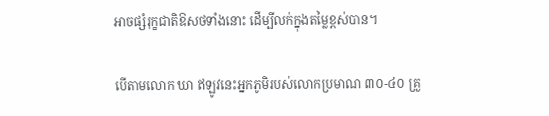អាចផ្សំរុក្ខជាតិឱសថទាំងនោះ ដើម្បីលក់ក្នុងតម្លៃខ្ពស់បាន។

បើតាមលោក ឃា ឥឡូវនេះអ្នកភូមិរបស់លោកប្រមាណ ៣០-៤០ គ្រួ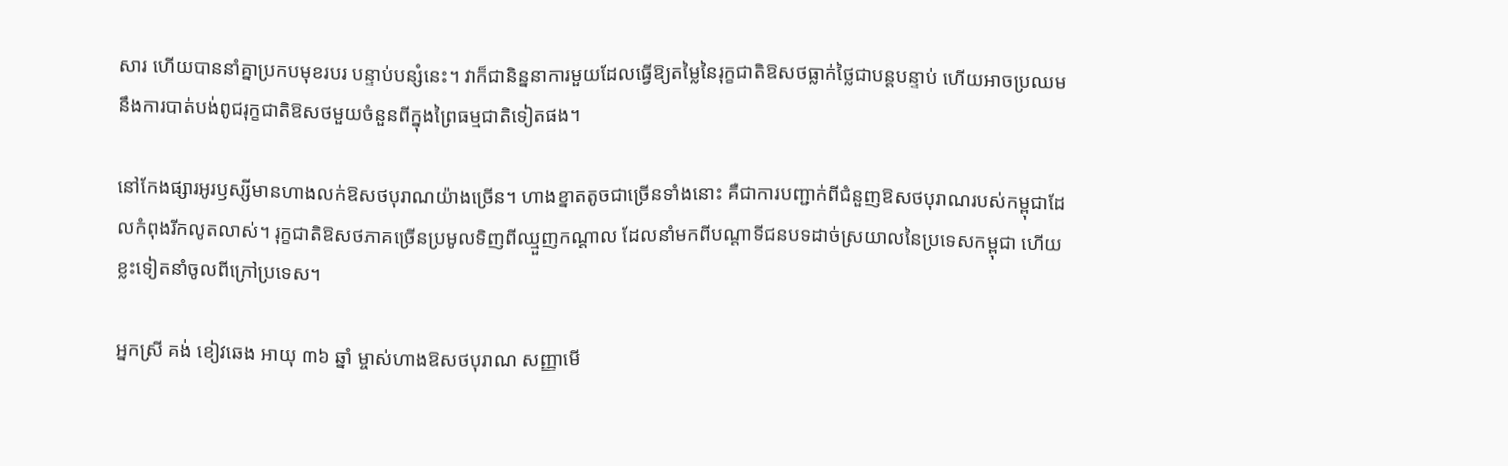សារ ហើយបាននាំគ្នាប្រកបមុខរបរ បន្ទាប់បន្សំនេះ។ វាក៏ជានិន្ននាការមួយដែលធ្វើឱ្យតម្លៃនៃរុក្ខជាតិឱសថធ្លាក់ថ្លៃជាបន្តបន្ទាប់ ហើយអាចប្រឈមនឹងការបាត់បង់ពូជរុក្ខជាតិឱសថមួយចំនួនពីក្នុងព្រៃធម្មជាតិទៀតផង។

នៅកែងផ្សារអូរឫស្សីមានហាងលក់ឱសថបុរាណយ៉ាងច្រើន។ ហាងខ្នាតតូចជាច្រើនទាំងនោះ គឺជាការបញ្ជាក់ពីជំនួញឱសថបុរាណរបស់កម្ពុជាដែលកំពុងរីកលូតលាស់។ រុក្ខជាតិឱសថភាគច្រើនប្រមូលទិញពីឈ្មួញកណ្ដាល ដែលនាំមកពីបណ្ដាទីជនបទដាច់ស្រយាលនៃប្រទេសកម្ពុជា ហើយខ្លះទៀតនាំចូលពីក្រៅប្រទេស។

អ្នកស្រី គង់ ខៀវឆេង អាយុ ៣៦ ឆ្នាំ ម្ចាស់ហាងឱសថបុរាណ សញ្ញាមើ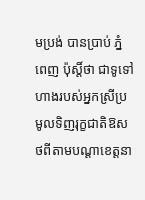មប្រង់ បានប្រាប់ ភ្នំពេញ ប៉ុស្តិ៍ថា ជាទូទៅហាងរបស់អ្នកស្រីប្រមូលទិញរុក្ខជាតិឱសថពីតាមបណ្ដាខេត្តនា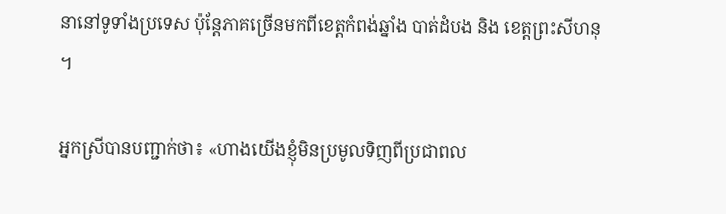នានៅទូទាំងប្រទេស ប៉ុន្តែភាគច្រើនមកពីខេត្តកំពង់ឆ្នាំង បាត់ដំបង និង ខេត្តព្រះសីហនុ។

អ្នកស្រីបានបញ្ជាក់ថា៖ «ហាងយើងខ្ញុំមិនប្រមូលទិញពីប្រជាពល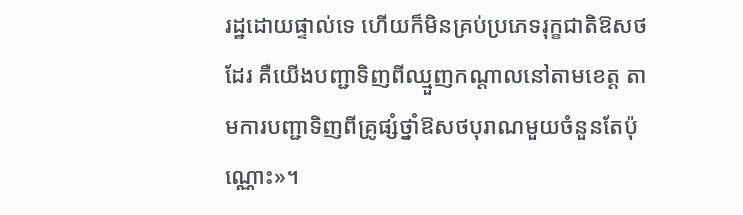រដ្ឋដោយផ្ទាល់ទេ ហើយក៏មិនគ្រប់ប្រភេទរុក្ខជាតិឱសថដែរ គឺយើងបញ្ជាទិញពីឈ្មួញកណ្ដាលនៅតាមខេត្ត តាមការបញ្ជាទិញពីគ្រូផ្សំថ្នាំឱសថបុរាណមួយចំនួនតែប៉ុណ្ណោះ»។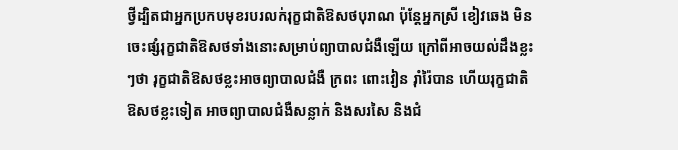ថ្វីដ្បិតជាអ្នកប្រកបមុខរបរលក់រុក្ខជាតិឱសថបុរាណ ប៉ុន្តែអ្នកស្រី ខៀវឆេង មិនចេះផ្សំរុក្ខជាតិឱសថទាំងនោះសម្រាប់ព្យាបាលជំងឺឡើយ ក្រៅពីអាចយល់ដឹងខ្លះៗថា រុក្ខជាតិឱសថខ្លះអាចព្យាបាលជំងឺ ក្រពះ ពោះវៀន រ៉ាំរ៉ៃបាន ហើយរុក្ខជាតិឱសថខ្លះទៀត អាចព្យាបាលជំងឺសន្លាក់ និងសរសៃ និងជំ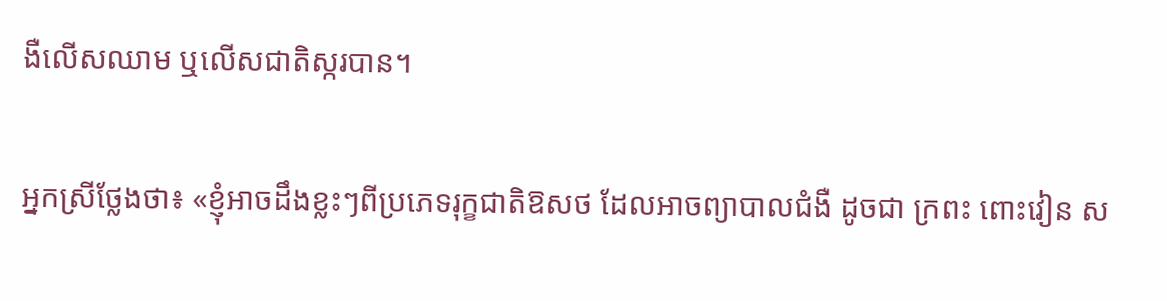ងឺលើសឈាម ឬលើសជាតិស្ករបាន។

អ្នកស្រីថ្លែងថា៖ «ខ្ញុំអាចដឹងខ្លះៗពីប្រភេទរុក្ខជាតិឱសថ ដែលអាចព្យាបាលជំងឺ ដូចជា ក្រពះ ពោះវៀន ស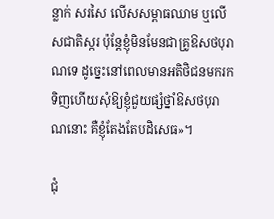ន្លាក់ សរសៃ លើសសម្ពាធឈាម ឬលើសជាតិស្ករ ប៉ុន្តែខ្ញុំមិនមែនជាគ្រូឱសថបុរាណទេ ដូច្នេះនៅពេលមានអតិថិជនមករកទិញហើយសុំឱ្យខ្ញុំជួយផ្សំថ្នាំឱសថបុរាណនោះ គឺខ្ញុំតែងតែបដិសេធ»។

ជុំ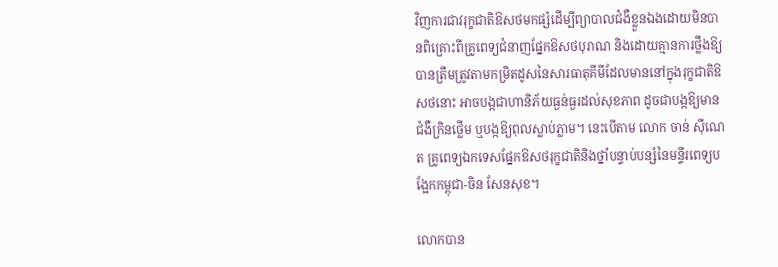វិញការជាវរុក្ខជាតិឱសថមកផ្សំដើម្បីព្យាបាលជំងឺខ្លួនឯងដោយមិនបានពិគ្រោះពីគ្រូពេទ្យជំនាញផ្នែកឱសថបុរាណ និងដោយគ្មានការថ្លឹងឱ្យបានត្រឹមត្រូវតាមកម្រិតដូសនៃសារធាតុគីមីដែលមាននៅក្នុងរុក្ខជាតិឱសថនោះ អាចបង្កជាហានិភ័យធ្ងន់ធ្ងរដល់សុខភាព ដូចជាបង្កឱ្យមានជំងឺក្រិនថ្លើម ឬបង្កឱ្យពុលស្លាប់ភ្លាម។ នេះបើតាម លោក ចាន់ ស៊ីណេត គ្រូពេទ្យឯកទេសផ្នែកឱសថរុក្ខជាតិនិងថ្នាំបន្ទាប់បន្សំនៃមន្ទីរពេទ្យបង្អែកកម្ពុជា-ចិន សែនសុខ។

លោកបាន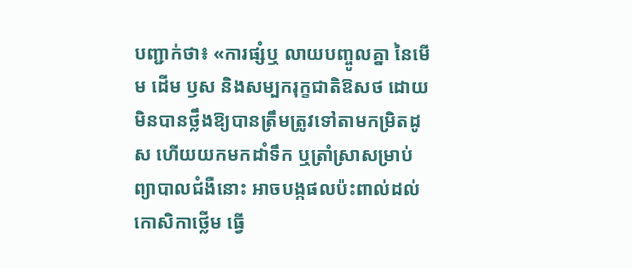បញ្ជាក់ថា៖ «ការផ្សំឬ លាយបញ្ចូលគ្នា នៃមើម ដើម ឫស និងសម្បករុក្ខជាតិឱសថ ដោយមិនបានថ្លឹងឱ្យបានត្រឹមត្រូវទៅតាមកម្រិតដូស ហើយយកមកដាំទឹក ឬត្រាំស្រាសម្រាប់ព្យាបាលជំងឺនោះ អាចបង្កផលប៉ះពាល់ដល់កោសិកាថ្លើម ធ្វើ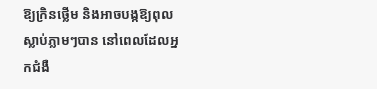ឱ្យក្រិនថ្លើម និងអាចបង្កឱ្យពុលស្លាប់ភ្លាមៗបាន នៅពេលដែលអ្នកជំងឺ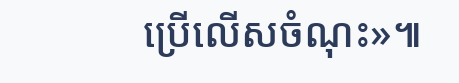ប្រើលើសចំណុះ»៕